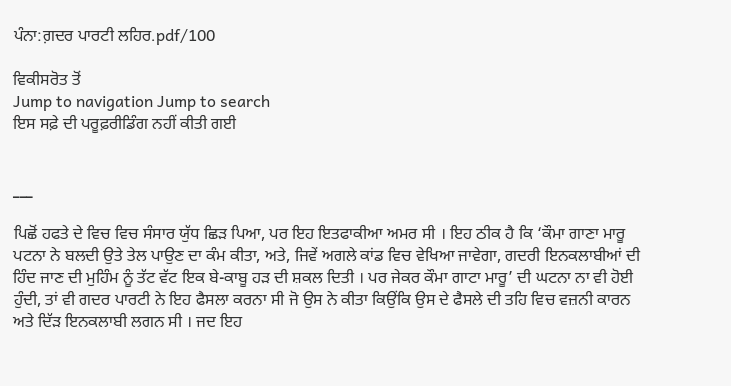ਪੰਨਾ:ਗ਼ਦਰ ਪਾਰਟੀ ਲਹਿਰ.pdf/100

ਵਿਕੀਸਰੋਤ ਤੋਂ
Jump to navigation Jump to search
ਇਸ ਸਫ਼ੇ ਦੀ ਪਰੂਫ਼ਰੀਡਿੰਗ ਨਹੀਂ ਕੀਤੀ ਗਈ


___

ਪਿਛੋਂ ਹਫਤੇ ਦੇ ਵਿਚ ਵਿਚ ਸੰਸਾਰ ਯੁੱਧ ਛਿੜ ਪਿਆ, ਪਰ ਇਹ ਇਤਫਾਕੀਆ ਅਮਰ ਸੀ । ਇਹ ਠੀਕ ਹੈ ਕਿ ‘ਕੌਮਾ ਗਾਣਾ ਮਾਰੂ ਪਟਨਾ ਨੇ ਬਲਦੀ ਉਤੇ ਤੇਲ ਪਾਉਣ ਦਾ ਕੰਮ ਕੀਤਾ, ਅਤੇ, ਜਿਵੇਂ ਅਗਲੇ ਕਾਂਡ ਵਿਚ ਵੇਖਿਆ ਜਾਵੇਗਾ, ਗਦਰੀ ਇਨਕਲਾਬੀਆਂ ਦੀ ਹਿੰਦ ਜਾਣ ਦੀ ਮੁਹਿੰਮ ਨੂੰ ਤੱਟ ਵੱਟ ਇਕ ਬੇ-ਕਾਬੂ ਹੜ ਦੀ ਸ਼ਕਲ ਦਿਤੀ । ਪਰ ਜੇਕਰ ਕੌਮਾ ਗਾਟਾ ਮਾਰੂ’ ਦੀ ਘਟਨਾ ਨਾ ਵੀ ਹੋਈ ਹੁੰਦੀ, ਤਾਂ ਵੀ ਗਦਰ ਪਾਰਟੀ ਨੇ ਇਹ ਫੈਸਲਾ ਕਰਨਾ ਸੀ ਜੋ ਉਸ ਨੇ ਕੀਤਾ ਕਿਉਂਕਿ ਉਸ ਦੇ ਫੈਸਲੇ ਦੀ ਤਹਿ ਵਿਚ ਵਜ਼ਨੀ ਕਾਰਨ ਅਤੇ ਦਿੱੜ ਇਨਕਲਾਬੀ ਲਗਨ ਸੀ । ਜਦ ਇਹ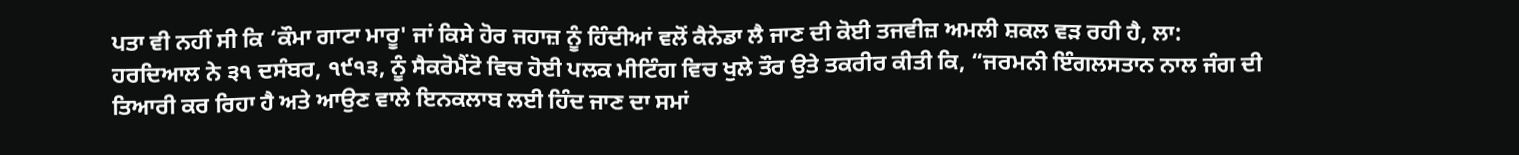ਪਤਾ ਵੀ ਨਹੀਂ ਸੀ ਕਿ ‘ਕੌਮਾ ਗਾਟਾ ਮਾਰੂ' ਜਾਂ ਕਿਸੇ ਹੋਰ ਜਹਾਜ਼ ਨੂੰ ਹਿੰਦੀਆਂ ਵਲੋਂ ਕੈਨੇਡਾ ਲੈ ਜਾਣ ਦੀ ਕੋਈ ਤਜਵੀਜ਼ ਅਮਲੀ ਸ਼ਕਲ ਵੜ ਰਹੀ ਹੈ, ਲਾ: ਹਰਦਿਆਲ ਨੇ ੩੧ ਦਸੰਬਰ, ੧੯੧੩, ਨੂੰ ਸੈਕਰੋਮੈਂਟੋ ਵਿਚ ਹੋਈ ਪਲਕ ਮੀਟਿੰਗ ਵਿਚ ਖੁਲੇ ਤੌਰ ਉਤੇ ਤਕਰੀਰ ਕੀਤੀ ਕਿ, “ਜਰਮਨੀ ਇੰਗਲਸਤਾਨ ਨਾਲ ਜੰਗ ਦੀ ਤਿਆਰੀ ਕਰ ਰਿਹਾ ਹੈ ਅਤੇ ਆਉਣ ਵਾਲੇ ਇਨਕਲਾਬ ਲਈ ਹਿੰਦ ਜਾਣ ਦਾ ਸਮਾਂ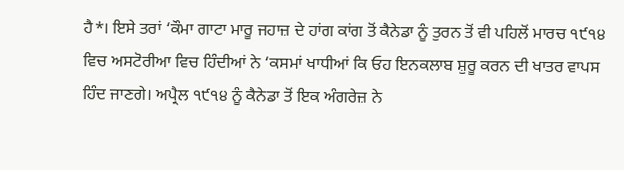ਹੈ*। ਇਸੇ ਤਰਾਂ ‘ਕੌਮਾ ਗਾਟਾ ਮਾਰੂ ਜਹਾਜ਼ ਦੇ ਹਾਂਗ ਕਾਂਗ ਤੋਂ ਕੈਨੇਡਾ ਨੂੰ ਤੁਰਨ ਤੋਂ ਵੀ ਪਹਿਲੋਂ ਮਾਰਚ ੧੯੧੪ ਵਿਚ ਅਸਟੋਰੀਆ ਵਿਚ ਹਿੰਦੀਆਂ ਨੇ ‘ਕਸਮਾਂ ਖਾਧੀਆਂ ਕਿ ਓਹ ਇਨਕਲਾਬ ਸ਼ੁਰੂ ਕਰਨ ਦੀ ਖਾਤਰ ਵਾਪਸ ਹਿੰਦ ਜਾਣਗੇ। ਅਪ੍ਰੈਲ ੧੯੧੪ ਨੂੰ ਕੈਨੇਡਾ ਤੋਂ ਇਕ ਅੰਗਰੇਜ਼ ਨੇ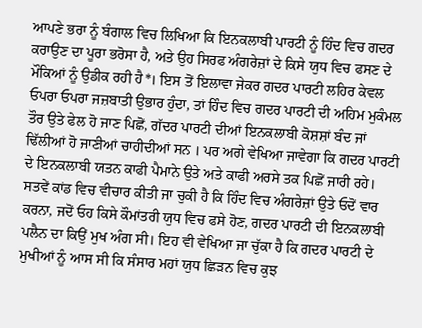ਆਪਣੇ ਭਰਾ ਨੂੰ ਬੰਗਾਲ ਵਿਚ ਲਿਖਿਆ ਕਿ ਇਨਕਲਾਬੀ ਪਾਰਟੀ ਨੂੰ ਹਿੰਦ ਵਿਚ ਗਦਰ ਕਰਾਉਣ ਦਾ ਪੂਰਾ ਭਰੋਸਾ ਹੈ, ਅਤੇ ਉਹ ਸਿਰਫ ਅੰਗਰੇਜ਼ਾਂ ਦੇ ਕਿਸੇ ਯੁਧ ਵਿਚ ਫਸਣ ਦੇ ਮੌਕਿਆਂ ਨੂੰ ਉਡੀਕ ਰਹੀ ਹੈ*। ਇਸ ਤੋਂ ਇਲਾਵਾ ਜੇਕਰ ਗਦਰ ਪਾਰਟੀ ਲਹਿਰ ਕੇਵਲ ਓਪਰਾ ਓਪਰਾ ਜਜ਼ਬਾਤੀ ਉਭਾਰ ਹੁੰਦਾ, ਤਾਂ ਹਿੰਦ ਵਿਚ ਗਦਰ ਪਾਰਟੀ ਦੀ ਅਹਿਮ ਮੁਕੰਮਲ ਤੌਰ ਉਤੇ ਫੇਲ ਹੋ ਜਾਣ ਪਿਛੋਂ, ਗੱਦਰ ਪਾਰਟੀ ਦੀਆਂ ਇਨਕਲਾਬੀ ਕੋਸ਼ਸ਼ਾਂ ਬੰਦ ਜਾਂ ਢਿੱਲੀਆਂ ਹੋ ਜਾਣੀਆਂ ਚਾਹੀਦੀਆਂ ਸਨ । ਪਰ ਅਗੇ ਵੇਖਿਆ ਜਾਵੇਗਾ ਕਿ ਗਦਰ ਪਾਰਟੀ ਦੇ ਇਨਕਲਾਬੀ ਯਤਨ ਕਾਫੀ ਪੈਮਾਨੇ ਉਤੇ ਅਤੇ ਕਾਫੀ ਅਰਸੇ ਤਕ ਪਿਛੋਂ ਜਾਰੀ ਰਹੇ। ਸਤਵੇਂ ਕਾਂਡ ਵਿਚ ਵੀਚਾਰ ਕੀਤੀ ਜਾ ਚੁਕੀ ਹੈ ਕਿ ਹਿੰਦ ਵਿਚ ਅੰਗਰੇਜ਼ਾਂ ਉਤੇ ਓਦੋਂ ਵਾਰ ਕਰਨਾ, ਜਦੋਂ ਓਹ ਕਿਸੇ ਕੌਮਾਂਤਰੀ ਯੁਧ ਵਿਚ ਫਸੇ ਹੋਣ, ਗਦਰ ਪਾਰਟੀ ਦੀ ਇਨਕਲਾਬੀ ਪਲੈਨ ਦਾ ਕਿਉਂ ਮੁਖ ਅੰਗ ਸੀ। ਇਹ ਵੀ ਵੇਖਿਆ ਜਾ ਚੁੱਕਾ ਹੈ ਕਿ ਗਦਰ ਪਾਰਟੀ ਦੇ ਮੁਖੀਆਂ ਨੂੰ ਆਸ ਸੀ ਕਿ ਸੰਸਾਰ ਮਹਾਂ ਯੁਧ ਛਿੜਨ ਵਿਚ ਕੁਝ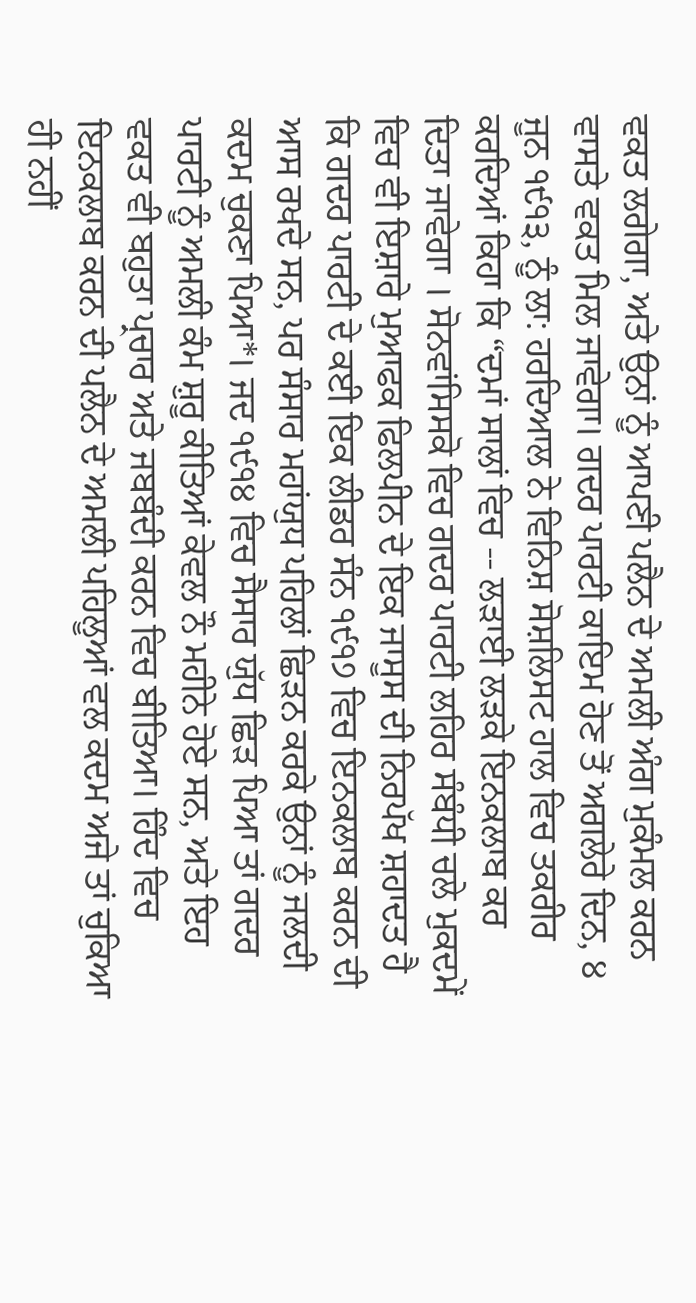ਵਕਤ ਲਗੇਗਾ, ਅਤੇ ਉਨਾਂ ਨੂੰ ਆਪਣੀ ਪਲੈਨ ਦੇ ਅਮਲੀ ਅੰਗ ਮੁਕੰਮਲ ਕਰਨ ਵਾਸਤੇ ਵਕਤ ਮਿਲ ਜਾਵੇਗਾ। ਗਦਰ ਪਾਰਟੀ ਕਾਇਮ ਹੋਣ ਤੋਂ ਅਗਲੇਰੇ ਦਿਨ, ੪ ਜੂਨ ੧੯੧੩, ਨੂੰ ਲਾ: ਹਰਦਿਆਲ ਨੇ ਵਿਨਿਸ਼ ਸੋਸ਼ਲਿਸਟ ਹਾਲ ਵਿਚ ਤਕਰੀਰ ਕਰਦਿਆਂ ਕਿਹਾ ਕਿ “ਦਮਾਂ ਸਾਲਾਂ ਵਿਚ -- ਲੜਾਈ ਲੜਕੇ ਇਨਕਲਾਬ ਕਰ ਦਿਤਾ ਜਾਵੇਗਾ । ਸੋਨਵਾਂਸਿਸਕੋ ਵਿਚ ਗਦਰ ਪਾਰਟੀ ਲਹਿਰ ਸੰਬੰਧੀ ਚਲੇ ਮੁਕਦਮੇਂ ਵਿਚ ਵੀ ਇਸ਼ਾਰੇ ਮੁਆਫਕ ਫਿਲਪੀਨ ਦੇ ਇਕ ਜਾਸੂਸ ਦੀ ਨਿਰਪੱਖ ਸ਼ਹਾਦਤ ਹੈ ਕਿ ਗਦਰ ਪਾਰਟੀ ਦੇ ਕਈ ਇਕ ਲੀਡਰ ਸੰਨ ੧੯੧੭ ਵਿਚ ਇਨਕਲਾਬ ਕਰਨ ਦੀ ਆਸ ਰਖਦੇ ਸਨ, ਪਰ ਸੰਸਾਰ ਮਹਾਂਯੁਧ ਪਹਿਲਾਂ ਛਿੜਨ ਕਰਕੇ ਉਨਾਂ ਨੂੰ ਜਲਦੀ ਕਦਮ ਚੁਕਣਾ ਪਿਆ*। ਜਦ ੧੯੧੪ ਵਿਚ ਸੈਸਾਰ ਯੁੱਧ ਛਿੜ ਪਿਆ ਤਾਂ ਗਦਰ ਪਾਰਟੀ ਨੂੰ ਅਮਲੀ ਕੰਮ ਸ਼ੁਰੂ ਕੀਤਿਆਂ ਕੇਵਲ ਨੌ ਮਹੀਨੇ ਹੋਏ ਸਨ, ਅਤੇ ਇਹ ਵਕਤ ਵੀ ਬਹੁਤਾ ਪ੍ਰਚਾਰ ਅਤੇ ਜਬਬੰਦੀ ਕਰਨ ਵਿਚ ਬੀਤਿਆ। ਹਿੰਦ ਵਿਚ ਇਨਕਲਾਬ ਕਰਨ ਦੀ ਪਲੈਨ ਦੇ ਅਮਲੀ ਪਹਿਲੂਆਂ ਵਲ ਕਦਮ ਅਜੇ ਤਾਂ ਚੁਕਿਆ ਹੀ ਨਹੀਂ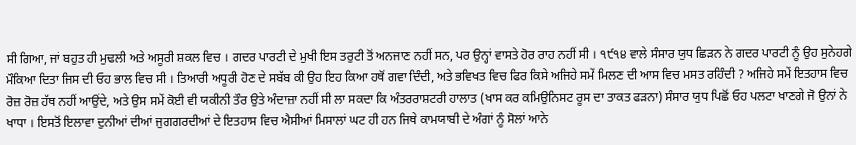ਸੀ ਗਿਆ, ਜਾਂ ਬਹੁਤ ਹੀ ਮੁਢਲੀ ਅਤੇ ਅਸੂਰੀ ਸ਼ਕਲ ਵਿਚ । ਗਦਰ ਪਾਰਟੀ ਦੇ ਮੁਖੀ ਇਸ ਤਰੁਟੀ ਤੋਂ ਅਨਜਾਣ ਨਹੀਂ ਸਨ, ਪਰ ਉਨ੍ਹਾਂ ਵਾਸਤੇ ਹੋਰ ਰਾਹ ਨਹੀਂ ਸੀ । ੧੯੧੪ ਵਾਲੇ ਸੰਸਾਰ ਯੁਧ ਛਿੜਨ ਨੇ ਗਦਰ ਪਾਰਟੀ ਨੂੰ ਉਹ ਸੁਨੇਹਗੇ ਮੌਕਿਆ ਦਿਤਾ ਜਿਸ ਦੀ ਓਹ ਭਾਲ ਵਿਚ ਸੀ । ਤਿਆਰੀ ਅਧੂਰੀ ਹੋਣ ਦੇ ਸਬੱਬ ਕੀ ਉਹ ਇਹ ਕਿਆ ਹਥੋਂ ਗਵਾ ਦਿੰਦੀ, ਅਤੇ ਭਵਿਖਤ ਵਿਚ ਫਿਰ ਕਿਸੇ ਅਜਿਹੇ ਸਮੇਂ ਮਿਲਣ ਦੀ ਆਸ ਵਿਚ ਮਸਤ ਰਹਿੰਦੀ ? ਅਜਿਹੇ ਸਮੇਂ ਇਤਹਾਸ ਵਿਚ ਰੋਜ਼ ਰੋਜ਼ ਹੱਥ ਨਹੀਂ ਆਉਂਦੇ, ਅਤੇ ਉਸ ਸਮੇਂ ਕੋਈ ਵੀ ਯਕੀਨੀ ਤੌਰ ਉਤੇ ਅੰਦਾਜ਼ਾ ਨਹੀਂ ਸੀ ਲਾ ਸਕਦਾ ਕਿ ਅੰਤਰਰਾਸ਼ਟਰੀ ਹਾਲਾਤ (ਖਾਸ ਕਰ ਕਮਿਉਨਿਸਟ ਰੂਸ ਦਾ ਤਾਕਤ ਫੜਨਾ) ਸੰਸਾਰ ਯੁਧ ਪਿਛੋਂ ਓਹ ਪਲਟਾ ਖਾਣਗੇ ਜੋ ਉਨਾਂ ਨੇ ਖਾਧਾ । ਇਸਤੋਂ ਇਲਾਵਾ ਦੁਨੀਆਂ ਦੀਆਂ ਜੁਗਗਰਦੀਆਂ ਦੇ ਇਤਹਾਸ ਵਿਚ ਐਸੀਆਂ ਮਿਸਾਲਾਂ ਘਟ ਹੀ ਹਨ ਜਿਥੇ ਕਾਮਯਾਬੀ ਦੇ ਅੰਗਾਂ ਨੂੰ ਸੋਲਾਂ ਆਨੇ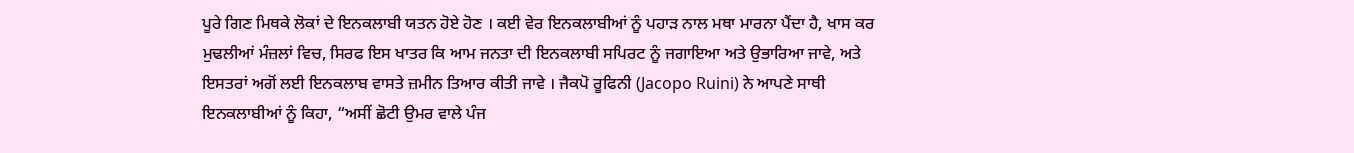ਪੂਰੇ ਗਿਣ ਮਿਥਕੇ ਲੋਕਾਂ ਦੇ ਇਨਕਲਾਬੀ ਯਤਨ ਹੋਏ ਹੋਣ । ਕਈ ਵੇਰ ਇਨਕਲਾਬੀਆਂ ਨੂੰ ਪਹਾੜ ਨਾਲ ਮਥਾ ਮਾਰਨਾ ਪੈਂਦਾ ਹੈ, ਖਾਸ ਕਰ ਮੁਢਲੀਆਂ ਮੰਜ਼ਲਾਂ ਵਿਚ, ਸਿਰਫ ਇਸ ਖਾਤਰ ਕਿ ਆਮ ਜਨਤਾ ਦੀ ਇਨਕਲਾਬੀ ਸਪਿਰਟ ਨੂੰ ਜਗਾਇਆ ਅਤੇ ਉਭਾਰਿਆ ਜਾਵੇ, ਅਤੇ ਇਸਤਰਾਂ ਅਗੋਂ ਲਈ ਇਨਕਲਾਬ ਵਾਸਤੇ ਜ਼ਮੀਨ ਤਿਆਰ ਕੀਤੀ ਜਾਵੇ । ਜੈਕਪੋ ਰੂਫਿਨੀ (Jacopo Ruini) ਨੇ ਆਪਣੇ ਸਾਥੀ ਇਨਕਲਾਬੀਆਂ ਨੂੰ ਕਿਹਾ, “ਅਸੀਂ ਛੋਟੀ ਉਮਰ ਵਾਲੇ ਪੰਜ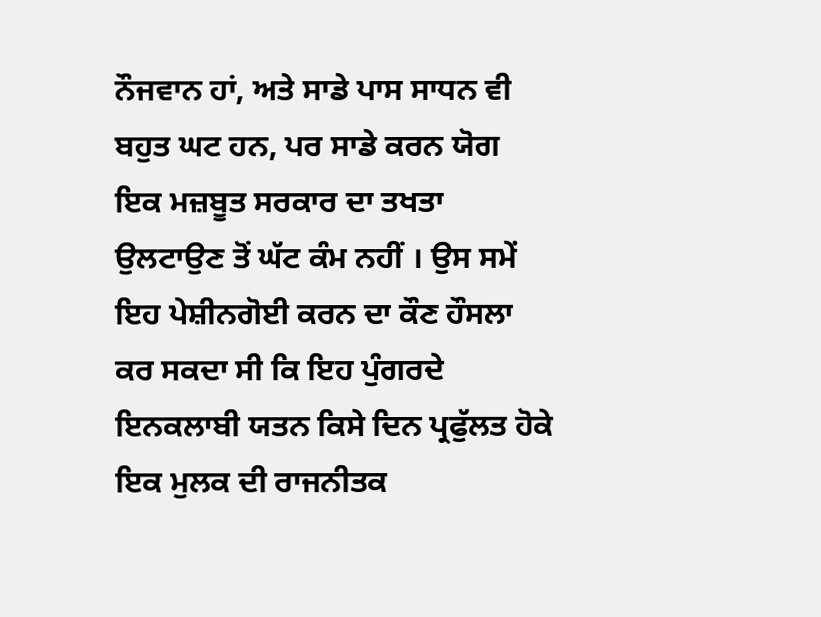ਨੌਜਵਾਨ ਹਾਂ, ਅਤੇ ਸਾਡੇ ਪਾਸ ਸਾਧਨ ਵੀ ਬਹੁਤ ਘਟ ਹਨ, ਪਰ ਸਾਡੇ ਕਰਨ ਯੋਗ ਇਕ ਮਜ਼ਬੂਤ ਸਰਕਾਰ ਦਾ ਤਖਤਾ ਉਲਟਾਉਣ ਤੋਂ ਘੱਟ ਕੰਮ ਨਹੀਂ । ਉਸ ਸਮੇਂ ਇਹ ਪੇਸ਼ੀਨਗੋਈ ਕਰਨ ਦਾ ਕੌਣ ਹੌਸਲਾ ਕਰ ਸਕਦਾ ਸੀ ਕਿ ਇਹ ਪੁੰਗਰਦੇ ਇਨਕਲਾਬੀ ਯਤਨ ਕਿਸੇ ਦਿਨ ਪ੍ਰਫੁੱਲਤ ਹੋਕੇ ਇਕ ਮੁਲਕ ਦੀ ਰਾਜਨੀਤਕ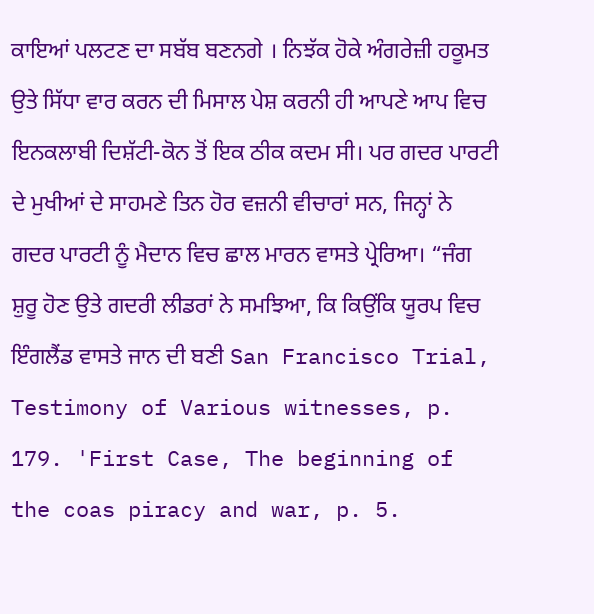ਕਾਇਆਂ ਪਲਟਣ ਦਾ ਸਬੱਬ ਬਣਨਗੇ । ਨਿਝੱਕ ਹੋਕੇ ਅੰਗਰੇਜ਼ੀ ਹਕੂਮਤ ਉਤੇ ਸਿੱਧਾ ਵਾਰ ਕਰਨ ਦੀ ਮਿਸਾਲ ਪੇਸ਼ ਕਰਨੀ ਹੀ ਆਪਣੇ ਆਪ ਵਿਚ ਇਨਕਲਾਬੀ ਦਿਸ਼ੱਟੀ-ਕੋਨ ਤੋਂ ਇਕ ਠੀਕ ਕਦਮ ਸੀ। ਪਰ ਗਦਰ ਪਾਰਟੀ ਦੇ ਮੁਖੀਆਂ ਦੇ ਸਾਹਮਣੇ ਤਿਨ ਹੋਰ ਵਜ਼ਨੀ ਵੀਚਾਰਾਂ ਸਨ, ਜਿਨ੍ਹਾਂ ਨੇ ਗਦਰ ਪਾਰਟੀ ਨੂੰ ਮੈਦਾਨ ਵਿਚ ਛਾਲ ਮਾਰਨ ਵਾਸਤੇ ਪ੍ਰੇਰਿਆ। “ਜੰਗ ਸ਼ੁਰੂ ਹੋਣ ਉਤੇ ਗਦਰੀ ਲੀਡਰਾਂ ਨੇ ਸਮਝਿਆ, ਕਿ ਕਿਉਂਕਿ ਯੂਰਪ ਵਿਚ ਇੰਗਲੈਂਡ ਵਾਸਤੇ ਜਾਨ ਦੀ ਬਣੀ San Francisco Trial, Testimony of Various witnesses, p. 179. 'First Case, The beginning of the coas piracy and war, p. 5.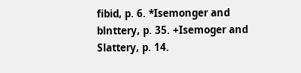fibid, p. 6. *Isemonger and blnttery, p. 35. +Isemoger and Slattery, p. 14.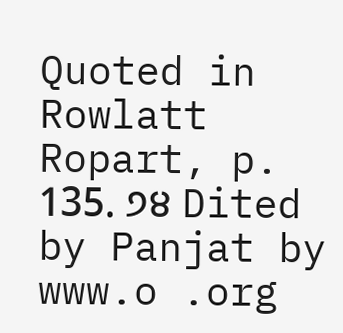Quoted in Rowlatt Ropart, p. 135. ੭੪ Dited by Panjat by www.o .org